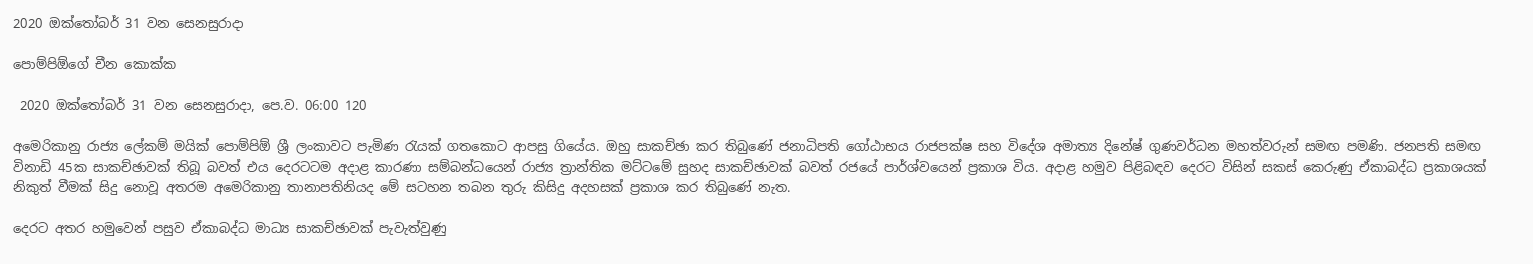2020 ඔක්තෝබර් 31 වන සෙනසුරාදා

පොම්පිඕගේ චීන කොක්ක

 2020 ඔක්තෝබර් 31 වන සෙනසුරාදා, පෙ.ව. 06:00 120

අමෙරිකානු රාජ්‍ය ලේකම් මයික් පොම්පිඕ ශ්‍රී ලංකාවට පැමිණ රැයක් ගතකොට ආපසු ගියේය. ඔහු සාකච්ඡා කර තිබුණේ ජනාධිපති ගෝඨාභය රාජපක්ෂ සහ විදේශ අමාත්‍ය දිනේෂ් ගුණවර්ධන මහත්වරුන් සමඟ පමණි. ජනපති සමඟ විනාඩි 45ක සාකච්ඡාවක් තිබූ බවත් එය දෙරටටම අදාළ කාරණා සම්බන්ධයෙන් රාජ්‍ය ත්‍රාන්තික මට්ටමේ සුහද සාකච්ඡාවක් බවත් රජයේ පාර්ශ්වයෙන් ප්‍රකාශ විය. අදාළ හමුව පිළිබඳව දෙරට විසින් සකස් කෙරුණු ඒකාබද්ධ ප්‍රකාශයක් නිකුත් වීමක් සිදු නොවූ අතරම අමෙරිකානු තානාපතිනියද මේ සටහන තබන තුරු කිසිදු අදහසක් ප්‍රකාශ කර තිබුණේ නැත.

දෙරට අතර හමුවෙන් පසුව ඒකාබද්ධ මාධ්‍ය සාකච්ඡාවක් පැවැත්වුණු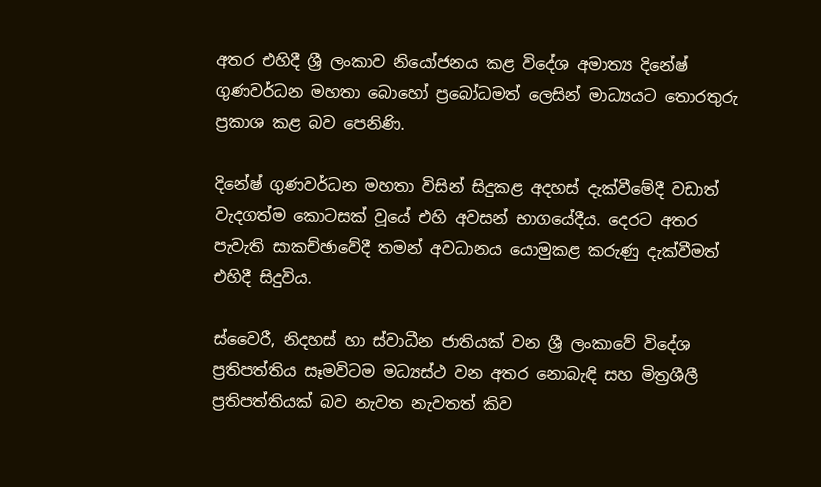අතර එහිදී ශ්‍රී ලංකාව නියෝජනය කළ විදේශ අමාත්‍ය දිනේෂ් ගුණවර්ධන මහතා බොහෝ ප්‍රබෝධමත් ලෙසින් මාධ්‍යයට තොරතුරු ප්‍රකාශ කළ බව පෙනිණි.

දිනේෂ් ගුණවර්ධන මහතා විසින් සිදුකළ අදහස් දැක්වීමේදී වඩාත් වැදගත්ම කොටසක් වූයේ එහි අවසන් භාගයේදීය. දෙරට අතර පැවැති සාකච්ඡාවේදී තමන් අවධානය යොමුකළ කරුණු දැක්වීමත් එහිදී සිදුවිය.

ස්වෛරී, නිදහස් හා ස්වාධීන ජාතියක් වන ශ්‍රී ලංකාවේ විදේශ ප්‍රතිපත්තිය සෑමවිටම මධ්‍යස්ථ වන අතර නොබැඳි සහ මිත්‍රශීලී ප්‍රතිපත්තියක් බව නැවත නැවතත් කිව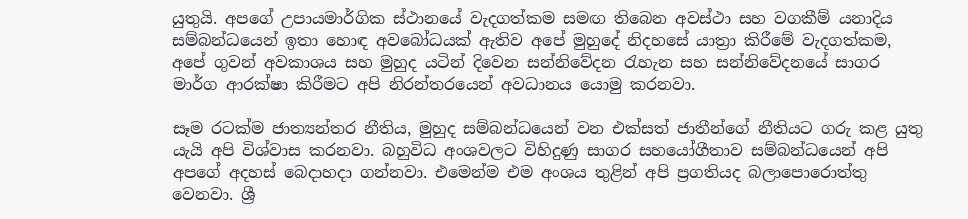යුතුයි. අපගේ උපායමාර්ගික ස්ථානයේ වැදගත්කම සමඟ තිබෙන අවස්ථා සහ වගකීම් යනාදිය සම්බන්ධයෙන් ඉතා හොඳ අවබෝධයක් ඇතිව අපේ මුහුදේ නිදහසේ යාත්‍රා කිරීමේ වැදගත්කම, අපේ ගුවන් අවකාශය සහ මුහුද යටින් දිවෙන සන්නිවේදන රැහැන සහ සන්නිවේදනයේ සාගර මාර්ග ආරක්ෂා කිරීමට අපි නිරන්තරයෙන් අවධානය යොමු කරනවා.

සෑම රටක්ම ජාත්‍යන්තර නීතිය, මුහුද සම්බන්ධයෙන් වන එක්සත් ජාතීන්ගේ නීතියට ගරු කළ යුතු යැයි අපි විශ්වාස කරනවා. බහුවිධ අංශවලට විහිදුණු සාගර සහයෝගීතාව සම්බන්ධයෙන් අපි අපගේ අදහස් බෙදාහදා ගන්නවා. එමෙන්ම එම අංශය තුළින් අපි ප්‍රගතියද බලාපොරොත්තු වෙනවා. ශ්‍රී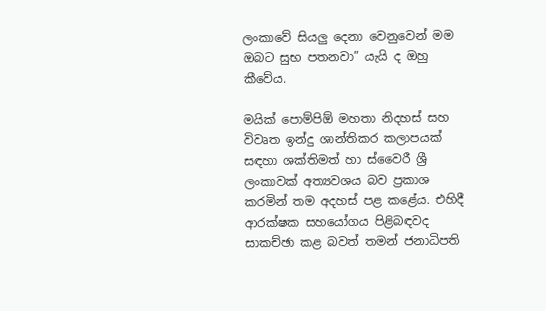ලංකාවේ සියලු දෙනා වෙනුවෙන් මම ඔබට සුභ පතනවා” යැයි ද ඔහු කීවේය.

මයික් පොම්පිඕ මහතා නිදහස් සහ විවෘත ඉන්දු ශාන්තිකර කලාපයක් සඳහා ශක්තිමත් හා ස්වෛරී ශ්‍රී ලංකාවක් අත්‍යවශය බව ප්‍රකාශ කරමින් තම අදහස් පළ කළේය. එහිදී ආරක්ෂක සහයෝගය පිළිබඳවද සාකච්ඡා කළ බවත් තමන් ජනාධිපති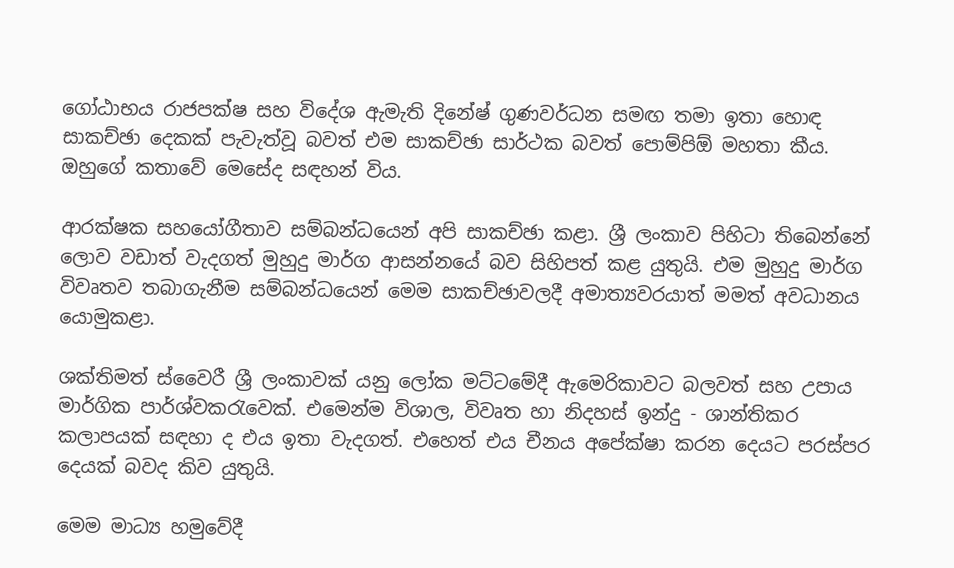ගෝඨාභය රාජපක්ෂ සහ විදේශ ඇමැති දිනේෂ් ගුණවර්ධන සමඟ තමා ඉතා හොඳ සාකච්ඡා දෙකක් පැවැත්වූ බවත් එම සාකච්ඡා සාර්ථක බවත් පොම්පිඕ මහතා කීය. ඔහුගේ කතාවේ මෙසේද සඳහන් විය.

ආරක්ෂක සහයෝගීතාව සම්බන්ධයෙන් අපි සාකච්ඡා කළා. ශ්‍රී ලංකාව පිහිටා තිබෙන්නේ ලොව වඩාත් වැදගත් මුහුදු මාර්ග ආසන්නයේ බව සිහිපත් කළ යුතුයි. එම මුහුදු මාර්ග විවෘතව තබාගැනීම සම්බන්ධයෙන් මෙම සාකච්ඡාවලදී අමාත්‍යවරයාත් මමත් අවධානය යොමුකළා.

ශක්තිමත් ස්වෛරී ශ්‍රී ලංකාවක් යනු ලෝක මට්ටමේදී ඇමෙරිකාවට බලවත් සහ උපාය මාර්ගික පාර්ශ්වකරැවෙක්. එමෙන්ම විශාල, විවෘත හා නිදහස් ඉන්දු - ශාන්තිකර කලාපයක් සඳහා ද එය ඉතා වැදගත්. එහෙත් එය චීනය අපේක්ෂා කරන දෙයට පරස්පර දෙයක් බවද කිව යුතුයි.

මෙම මාධ්‍ය හමුවේදී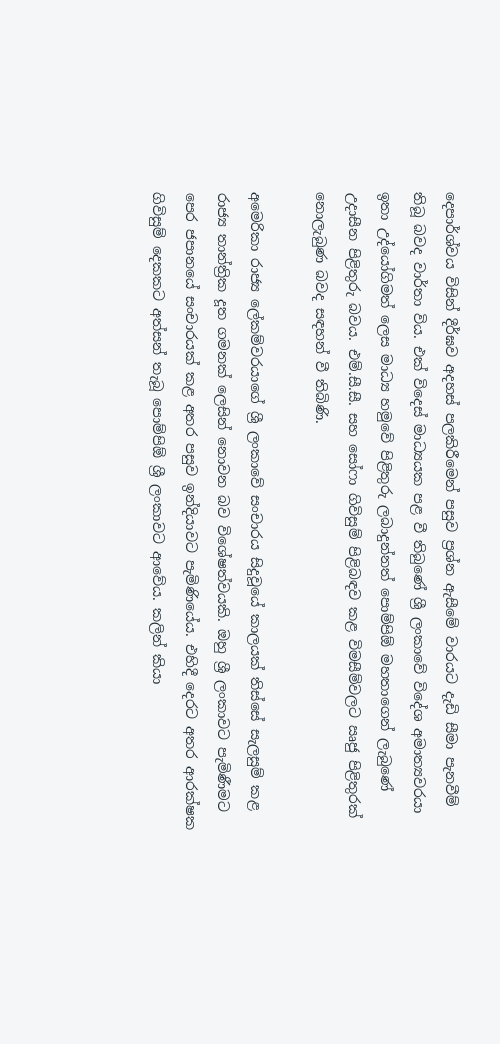දෙපාර්ශ්වය විසින් දීර්ඝව අදහස් පලකිරීමෙන් පසුව ප්‍රශ්න ඇසීමේ වාරයට දැඩි සීමා පැනවීම් තිබූ බවද වාර්තා විය. එක් විදෙස් මාධ්‍යයක පළ වී තිබුණේ ශ්‍රී ලංකාවේ විදේශ අමාත්‍යවරයා ඉතා උද්යෝගිමත් ලෙස මාධ්‍ය හමුවේ පිළිතුරු ලබාදුන්නත් පොම්පිඕ මහතාගෙන් ලැබුණේ උදාසීන පිළිතුරු බවය. එම්.සී.සී. සහ සෝෆා ගිවිසුම් පිළිබඳව කළ විමසීම්වලට ඍජු පිළිතුරක් නොලැබුණ බවද සඳහන් වී තිබිණි.

අමෙරිකා රාජ්‍ය ලේකම්වරයාගේ ශ්‍රී ලංකාවේ සංචාරය සිදුවූයේ කාලයක් තිස්සේ සැලසුම් කළ රාජ්‍ය තාන්ත්‍රික දූත ගමනක් ලෙසින් නොවන බව විශේෂත්වයකි. ඔහු ශ්‍රී ලංකාවට පැමිණීමට පෙර ජපානයේ සංචාරයක් කළ අතර පසුව ඉන්දියාවට පැමිණියේය. එහිදී දෙරට අතර ආරක්ෂක ගිවිසුම් දෙකකට අත්සන් තැබූ පොම්පිඕ ශ්‍රී ලංකාවට ආවේය. කලින් කියා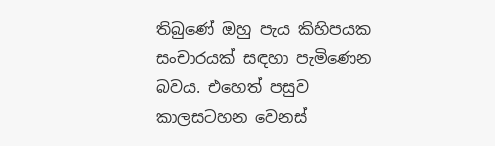තිබුණේ ඔහු පැය කිහිපයක සංචාරයක් සඳහා පැමිණෙන බවය. එහෙත් පසුව කාලසටහන වෙනස්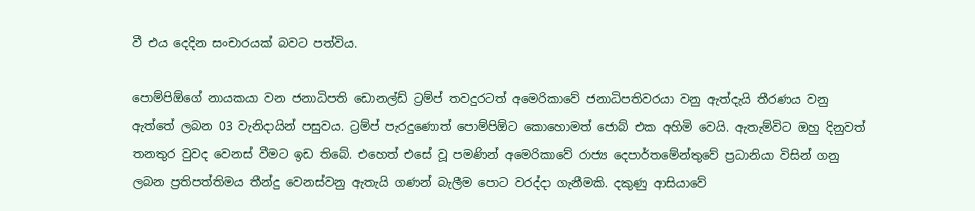වී එය දෙදින සංචාරයක් බවට පත්විය.

පොම්පිඕගේ නායකයා වන ජනාධිපති ඩොනල්ඩ් ට්‍රම්ප් තවදුරටත් අමෙරිකාවේ ජනාධිපතිවරයා වනු ඇත්දැයි තීරණය වනු ඇත්තේ ලබන 03 වැනිදායින් පසුවය. ට්‍රම්ප් පැරදුණොත් පොම්පිඕට කොහොමත් ජොබ් එක අහිමි වෙයි. ඇතැම්විට ඔහු දිනුවත් තනතුර වුවද වෙනස් වීමට ඉඩ තිබේ. එහෙත් එසේ වූ පමණින් අමෙරිකාවේ රාජ්‍ය දෙපාර්තමේන්තුවේ ප්‍රධානියා විසින් ගනු ලබන ප්‍රතිපත්තිමය තීන්දු වෙනස්වනු ඇතැයි ගණන් බැලීම පොට වරද්දා ගැනීමකි. දකුණු ආසියාවේ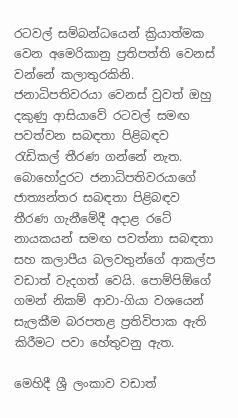රටවල් සම්බන්ධයෙන් ක්‍රියාත්මක වෙන අමෙරිකානු ප්‍රතිපත්ති වෙනස් වන්නේ කලාතුරකිනි. ජනාධිපතිවරයා වෙනස් වුවත් ඔහු දකුණු ආසියාවේ රටවල් සමඟ පවත්වන සබඳතා පිළිබඳව රැඩිකල් තීරණ ගන්නේ නැත. බොහෝදුරට ජනාධිපතිවරයාගේ ජාත්‍යන්තර සබඳතා පිළිබඳව තීරණ ගැනීමේදී අදාළ රටේ නායකයන් සමඟ පවත්නා සබඳතා සහ කලාපීය බලවතුන්ගේ ආකල්ප වඩාත් වැදගත් වෙයි. පොම්පිඕගේ ගමන් නිකම් ආවා-ගියා වශයෙන් සැලකීම බරපතළ ප්‍රතිවිපාක ඇති කිරීමට පවා හේතුවනු ඇත.

මෙහිදී ශ්‍රී ලංකාව වඩාත්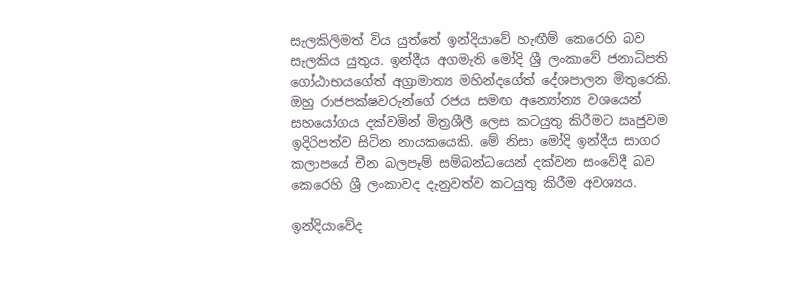සැලකිලිමත් විය යුත්තේ ඉන්දියාවේ හැඟීම් කෙරෙහි බව සැලකිය යුතුය. ඉන්දීය අගමැති මෝදි ශ්‍රී ලංකාවේ ජනාධිපති ගෝඨාභයගේත් අග්‍රාමාත්‍ය මහින්දගේත් දේශපාලන මිතුරෙකි. ඔහු රාජපක්ෂවරුන්ගේ රජය සමඟ අන්‍යෝන්‍ය වශයෙන් සහයෝගය දක්වමින් මිත්‍රශීලී ලෙස කටයුතු කිරීමට ඍජුවම ඉදිරිපත්ව සිටින නායකයෙකි. මේ නිසා මෝදි ඉන්දීය සාගර කලාපයේ චීන බලපෑම් සම්බන්ධයෙන් දක්වන සංවේදී බව කෙරෙහි ශ්‍රී ලංකාවද දැනුවත්ව කටයුතු කිරීම අවශ්‍යය.

ඉන්දියාවේද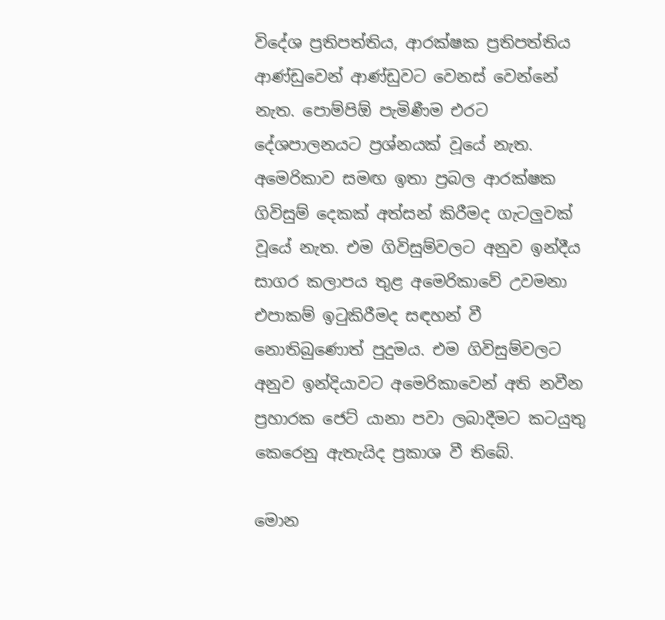විදේශ ප්‍රතිපත්තිය, ආරක්ෂක ප්‍රතිපත්තිය ආණ්ඩුවෙන් ආණ්ඩුවට වෙනස් වෙන්නේ නැත. පොම්පිඕ පැමිණීම එරට දේශපාලනයට ප්‍රශ්නයක් වූයේ නැත. අමෙරිකාව සමඟ ඉතා ප්‍රබල ආරක්ෂක ගිවිසුම් දෙකක් අත්සන් කිරීමද ගැටලුවක් වූයේ නැත. එම ගිවිසුම්වලට අනුව ඉන්දීය සාගර කලාපය තුළ අමෙරිකාවේ උවමනා එපාකම් ඉටුකිරීමද සඳහන් වී නොතිබුණොත් පුදුමය. එම ගිවිසුම්වලට අනුව ඉන්දියාවට අමෙරිකාවෙන් අති නවීන ප්‍රහාරක ජෙට් යානා පවා ලබාදීමට කටයුතු කෙරෙනු ඇතැයිද ප්‍රකාශ වී තිබේ.

මොන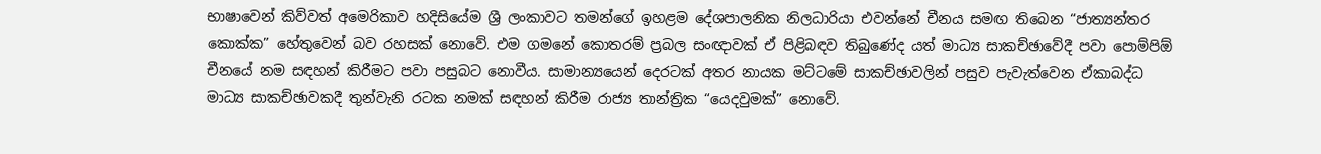භාෂාවෙන් කිව්වත් අමෙරිකාව හදිසියේම ශ්‍රී ලංකාවට තමන්ගේ ඉහළම දේශපාලනික නිලධාරියා එවන්නේ චීනය සමඟ තිබෙන “ජාත්‍යන්තර කොක්ක” හේතුවෙන් බව රහසක් නොවේ. එම ගමනේ කොතරම් ප්‍රබල සංඥාවක් ඒ පිළිබඳව තිබුණේද යත් මාධ්‍ය සාකච්ඡාවේදී පවා පොම්පිඕ චීනයේ නම සඳහන් කිරීමට පවා පසුබට නොවීය. සාමාන්‍යයෙන් දෙරටක් අතර නායක මට්ටමේ සාකච්ඡාවලින් පසුව පැවැත්වෙන ඒකාබද්ධ මාධ්‍ය සාකච්ඡාවකදී තුන්වැනි රටක නමක් සඳහන් කිරීම රාජ්‍ය තාන්ත්‍රික “යෙදවුමක්” නොවේ.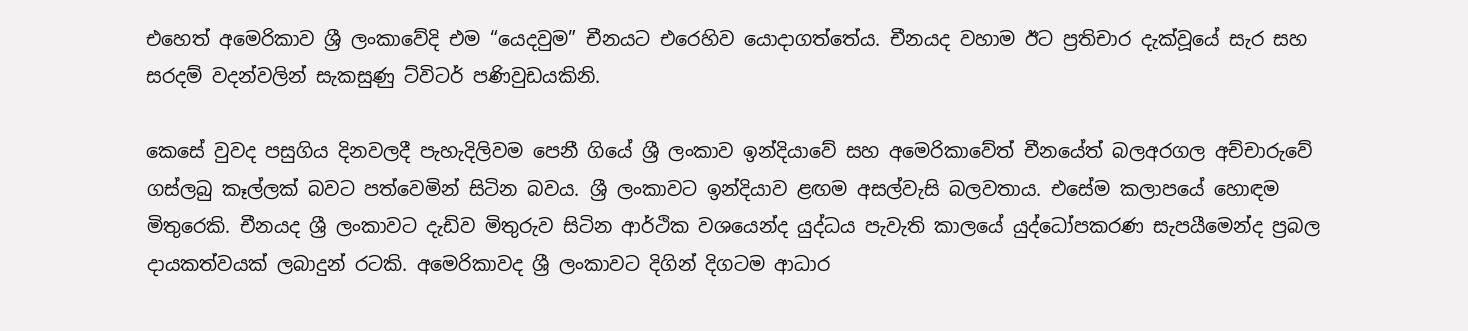එහෙත් අමෙරිකාව ශ්‍රී ලංකාවේදි එම “යෙදවුම” චීනයට එරෙහිව යොදාගත්තේය. චීනයද වහාම ඊට ප්‍රතිචාර දැක්වූයේ සැර සහ සරදම් වදන්වලින් සැකසුණු ට්විටර් පණිවුඩයකිනි.

කෙසේ වුවද පසුගිය දිනවලදී පැහැදිලිවම පෙනී ගියේ ශ්‍රී ලංකාව ඉන්දියාවේ සහ අමෙරිකාවේත් චීනයේත් බලඅරගල අච්චාරුවේ ගස්ලබු කෑල්ලක් බවට පත්වෙමින් සිටින බවය. ශ්‍රී ලංකාවට ඉන්දියාව ළඟම අසල්වැසි බලවතාය. එසේම කලාපයේ හොඳම මිතුරෙකි. චීනයද ශ්‍රී ලංකාවට දැඩිව මිතුරුව සිටින ආර්ථික වශයෙන්ද යුද්ධය පැවැති කාලයේ යුද්ධෝපකරණ සැපයීමෙන්ද ප්‍රබල දායකත්වයක් ලබාදුන් රටකි. අමෙරිකාවද ශ්‍රී ලංකාවට දිගින් දිගටම ආධාර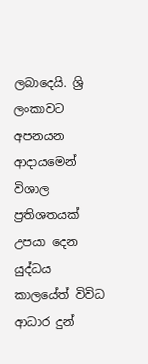ලබාදෙයි. ශ්‍රි ලංකාවට අපනයන ආදායමෙන් විශාල ප්‍රතිශතයක් උපයා දෙන යුද්ධය කාලයේත් විවිධ ආධාර දුන්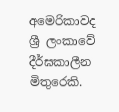අමෙරිකාවද ශ්‍රී ලංකාවේ දීර්ඝකාලීන මිතුරෙකි.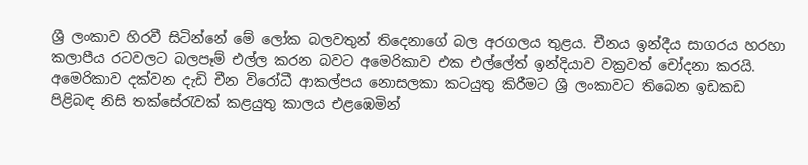ශ්‍රී ලංකාව හිරවී සිටින්නේ මේ ලෝක බලවතුන් තිදෙනාගේ බල අරගලය තුළය. චීනය ඉන්දීය සාගරය හරහා කලාපීය රටවලට බලපෑම් එල්ල කරන බවට අමෙරිකාව එක එල්ලේත් ඉන්දියාව වක්‍රවත් චෝදනා කරයි. අමෙරිකාව දක්වන දැඩි චීන විරෝධී ආකල්පය නොසලකා කටයුතු කිරීමට ශ්‍රී ලංකාවට තිබෙන ඉඩකඩ පිළිබඳ නිසි තක්සේරැවක් කළයුතු කාලය එළඹෙමින්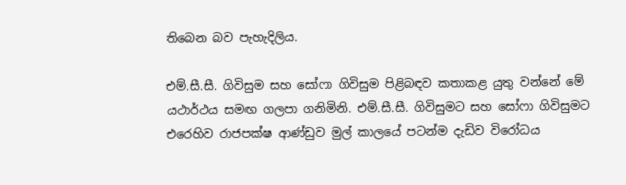තිබෙන බව පැහැදිලිය.

එම්.සී.සී. ගිවිසුම සහ සෝෆා ගිවිසුම පිළිබඳව කතාකළ යුතු වන්නේ මේ යථාර්ථය සමඟ ගලපා ගනිමිනි. එම්.සී.සී. ගිවිසුමට සහ සෝෆා ගිවිසුමට එරෙහිව රාජපක්ෂ ආණ්ඩුව මුල් කාලයේ පටන්ම දැඩිව විරෝධය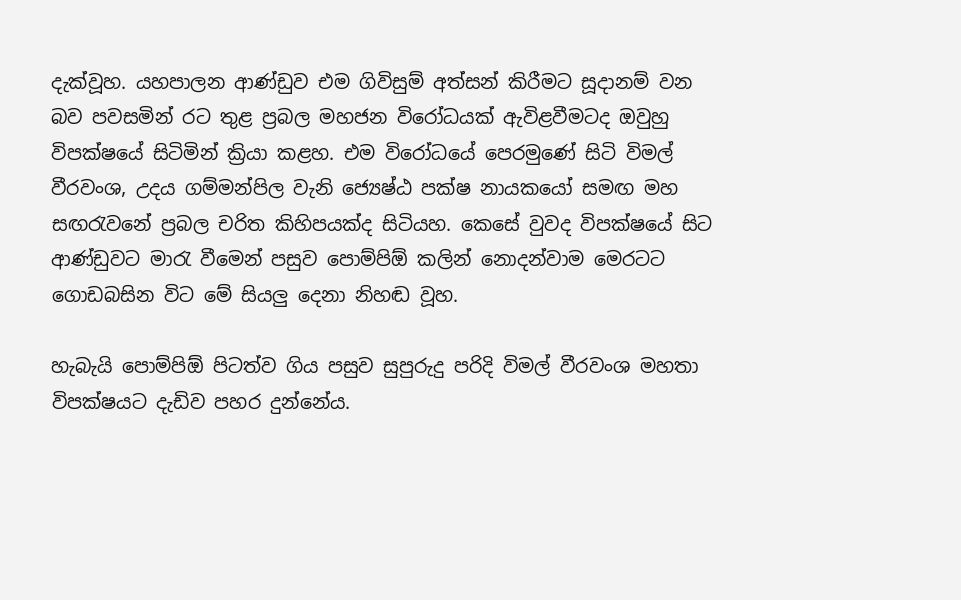දැක්වූහ. යහපාලන ආණ්ඩුව එම ගිවිසුම් අත්සන් කිරීමට සූදානම් වන බව පවසමින් රට තුළ ප්‍රබල මහජන විරෝධයක් ඇවිළවීමටද ඔවුහු විපක්ෂයේ සිටිමින් ක්‍රියා කළහ. එම විරෝධයේ පෙරමුණේ සිටි විමල් වීරවංශ, උදය ගම්මන්පිල වැනි ජ්‍යෙෂ්ඨ පක්ෂ නායකයෝ සමඟ මහ සඟරැවනේ ප්‍රබල චරිත කිහිපයක්ද සිටියහ. කෙසේ වුවද විපක්ෂයේ සිට ආණ්ඩුවට මාරැ වීමෙන් පසුව පොම්පිඕ කලින් නොදන්වාම මෙරටට ගොඩබසින විට මේ සියලු දෙනා නිහඬ වූහ.

හැබැයි පොම්පිඕ පිටත්ව ගිය පසුව සුපුරුදු පරිදි විමල් වීරවංශ මහතා විපක්ෂයට දැඩිව පහර දුන්නේය.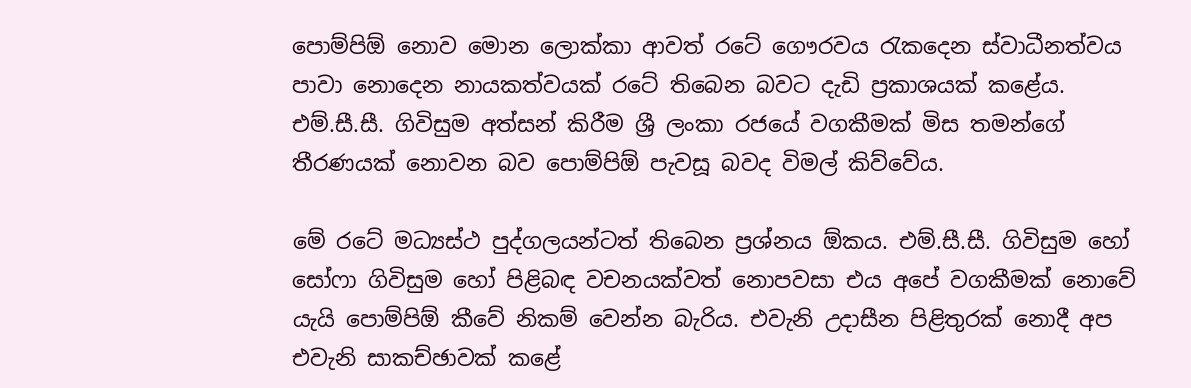පොම්පිඕ නොව මොන ලොක්කා ආවත් රටේ ගෞරවය රැකදෙන ස්වාධීනත්වය පාවා නොදෙන නායකත්වයක් රටේ තිබෙන බවට දැඩි ප්‍රකාශයක් කළේය. එම්.සී.සී. ගිවිසුම අත්සන් කිරීම ශ්‍රී ලංකා රජයේ වගකීමක් මිස තමන්ගේ තීරණයක් නොවන බව පොම්පිඕ පැවසූ බවද විමල් කිව්වේය.

මේ රටේ මධ්‍යස්ථ පුද්ගලයන්ටත් තිබෙන ප්‍රශ්නය ඕකය. එම්.සී.සී. ගිවිසුම හෝ සෝෆා ගිවිසුම හෝ පිළිබඳ වචනයක්වත් නොපවසා එය අපේ වගකීමක් නොවේ යැයි පොම්පිඕ කීවේ නිකම් වෙන්න බැරිය. එවැනි උදාසීන පිළිතුරක් නොදී අප එවැනි සාකච්ඡාවක් කළේ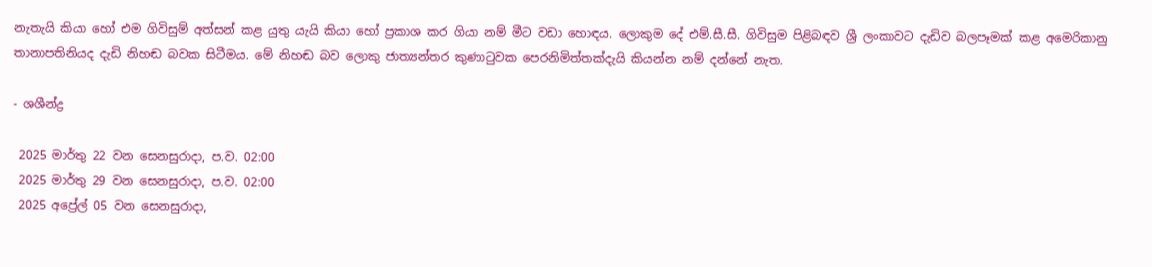නැතැයි කියා හෝ එම ගිවිසුම් අත්සන් කළ යුතු යැයි කියා හෝ ප්‍රකාශ කර ගියා නම් මීට වඩා හොඳය. ලොකුම දේ එම්.සී.සී. ගිවිසුම පිළිබඳව ශ්‍රී ලංකාවට දැඩිව බලපෑමක් කළ අමෙරිකානු තානාපතිනියද දැඩි නිහඬ බවක සිටීමය. මේ නිහඬ බව ලොකු ජාත්‍යන්තර කුණාටුවක පෙරනිමිත්තක්දැයි කියන්න නම් දන්නේ නැත.

- ශශීන්ද්‍ර

 2025 මාර්තු 22 වන සෙනසුරාදා, ප.ව. 02:00
 2025 මාර්තු 29 වන සෙනසුරාදා, ප.ව. 02:00
 2025 අප්‍රේල් 05 වන සෙනසුරාදා,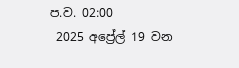ප.ව. 02:00
 2025 අප්‍රේල් 19 වන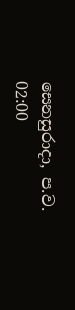සෙනසුරාදා, ප.ව. 02:00